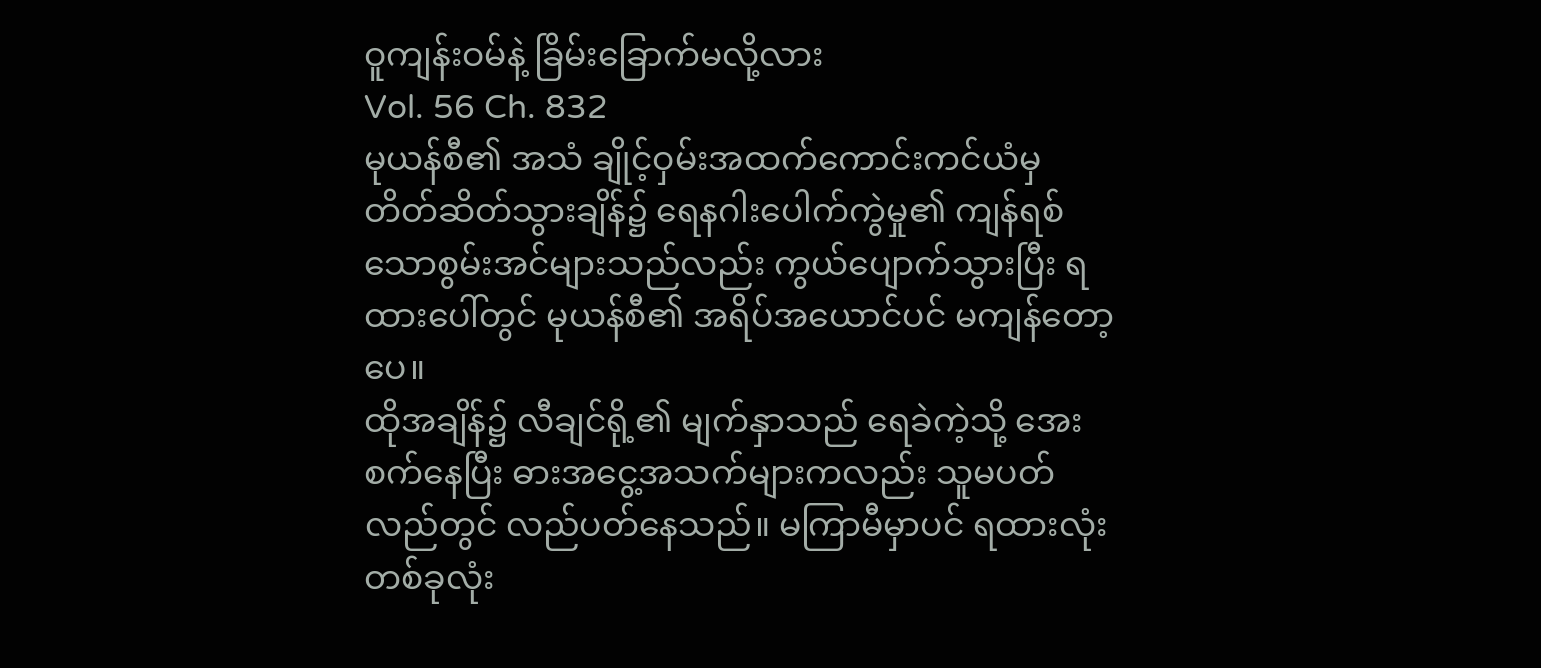ဝူကျန်းဝမ်နဲ့ ခြိမ်းခြောက်မလို့လား
Vol. 56 Ch. 832
မုယန်စီ၏ အသံ ချိုင့်ဝှမ်းအထက်ကောင်းကင်ယံမှ တိတ်ဆိတ်သွားချိန်၌ ရေနဂါးပေါက်ကွဲမှု၏ ကျန်ရစ်သောစွမ်းအင်များသည်လည်း ကွယ်ပျောက်သွားပြီး ရထားပေါ်တွင် မုယန်စီ၏ အရိပ်အယောင်ပင် မကျန်တော့ပေ။
ထိုအချိန်၌ လီချင်ရို့၏ မျက်နှာသည် ရေခဲကဲ့သို့ အေးစက်နေပြီး ဓားအငွေ့အသက်များကလည်း သူမပတ်လည်တွင် လည်ပတ်နေသည်။ မကြာမီမှာပင် ရထားလုံးတစ်ခုလုံး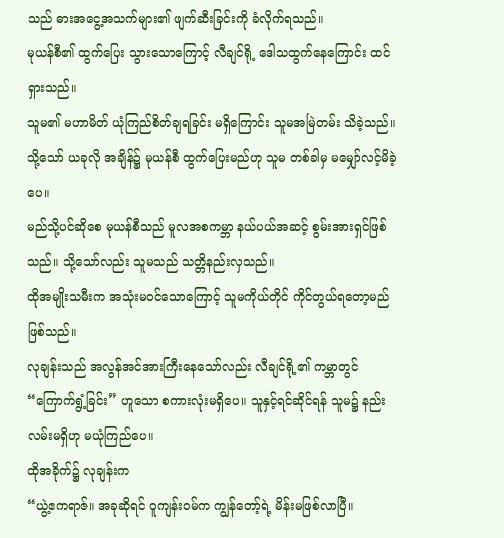သည် ဓားအငွေ့အသက်များ၏ ဖျက်ဆီးခြင်းကို ခံလိုက်ရသည်။
မုယန်စီ၏ ထွက်ပြေး သွားသောကြောင့် လီချင်ရို့ ဒေါသထွက်နေကြောင်း ထင်ရှားသည်။
သူမ၏ မဟာမိတ် ယုံကြည်စိတ်ချရခြင်း မရှိကြောင်း သူမအမြဲတမ်း သိခဲ့သည်။ သို့သော် ယခုလို အချိန်၌ မုယန်စီ ထွက်ပြေးမည်ဟု သူမ တစ်ခါမှ မမျှော်လင့်မိခဲ့ပေ။
မည်သို့ပင်ဆိုစေ မုယန်စီသည် မူလအစကမ္ဘာ နယ်ပယ်အဆင့် စွမ်းအားရှင်ဖြစ်သည်။ သို့သော်လည်း သူမသည် သတ္တိနည်းလှသည်။
ထိုအမျိုးသမီးက အသုံးမဝင်သောကြောင့် သူမကိုယ်တိုင် ကိုင်တွယ်ရတော့မည် ဖြစ်သည်။
လုချန်းသည် အလွန်အင်အားကြီးနေသော်လည်း လီချင်ရို့၏ ကမ္ဘာတွင် “ကြောက်ရွံ့ခြင်း” ဟူသော စကားလုံးမရှိပေ။ သူနှင့်ရင်ဆိုင်ရန် သူမ၌ နည်းလမ်းမရှိဟု မယုံကြည်ပေ။
ထိုအခိုက်၌ လုချန်းက
“ယွဲ့ဧကရာဇ်။ အခုဆိုရင် ဝူကျန်းဝမ်က ကျွန်တော့်ရဲ့ မိန်းမဖြစ်လာပြီ။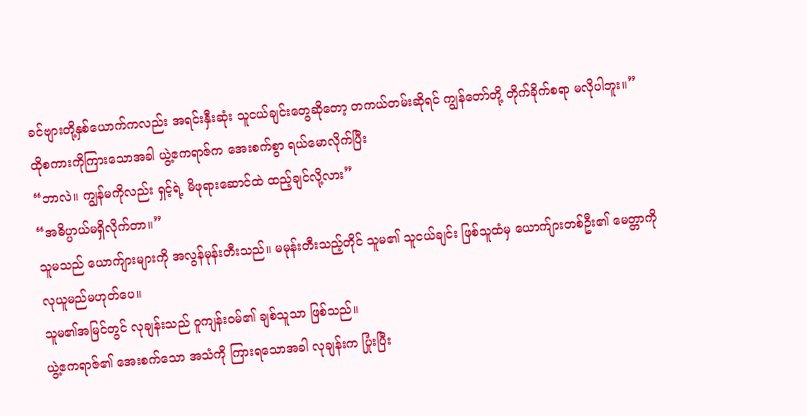ခင်ဗျားတို့နှစ်ယောက်ကလည်း အရင်းနှီးဆုံး သူငယ်ချင်းတွေဆိုတော့ တကယ်တမ်းဆိုရင် ကျွန်တော်တို့ တိုက်ခိုက်စရာ မလိုပါဘူး။”
ထိုစကားကိုကြားသောအခါ ယွဲ့ဧကရာဇ်က အေးစက်စွာ ရယ်မောလိုက်ပြီး
“ဘာလဲ။ ကျွန်မကိုလည်း ရှင့်ရဲ့ မိဖုရားဆောင်ထဲ ထည့်ချင်လို့လား”
“အဓိပ္ပာယ်မရှိလိုက်တာ။”
သူမသည် ယောက်ျားများကို အလွန်မုန်းတီးသည်။ မမုန်းတီးသည့်တိုင် သူမ၏ သူငယ်ချင်း ဖြစ်သူထံမှ ယောက်ျားတစ်ဦး၏ မေတ္တာကို လုယူမည်မဟုတ်ပေ။
သူမ၏အမြင်တွင် လုချန်းသည် ဝူကျန်းဝမ်၏ ချစ်သူသာ ဖြစ်သည်။
ယွဲ့ဧကရာဇ်၏ အေးစက်သော အသံကို ကြားရသောအခါ လုချန်းက ပြုံးပြီး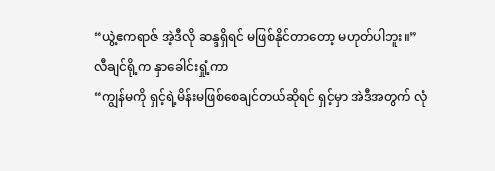“ယွဲ့ဧကရာဇ် အဲ့ဒီလို ဆန္ဒရှိရင် မဖြစ်နိုင်တာတော့ မဟုတ်ပါဘူး။”
လီချင်ရို့က နှာခေါင်းရှုံ့ကာ
“ကျွန်မကို ရှင့်ရဲ့မိန်းမဖြစ်စေချင်တယ်ဆိုရင် ရှင့်မှာ အဲဒီအတွက် လုံ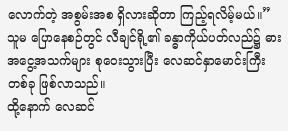လောက်တဲ့ အစွမ်းအစ ရှိလားဆိုတာ ကြည့်ရလိမ့်မယ်။”
သူမ ပြောနေစဉ်တွင် လီချင်ရို့၏ ခန္ဓာကိုယ်ပတ်လည်၌ ဓားအငွေ့အသက်များ စုဝေးသွားပြီး လေဆင်နှာမောင်းကြီးတစ်ခု ဖြစ်လာသည်။
ထို့နောက် လေဆင်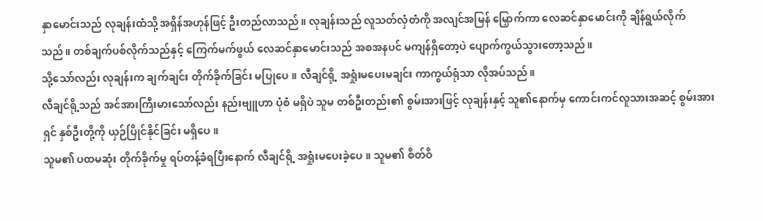နှာမောင်းသည် လုချန်းထံသို့ အရှိန်အဟုန်ဖြင့် ဦးတည်လာသည်။ လုချန်းသည် လူသတ်လှံတံကို အလျင်အမြန် မြှောက်ကာ လေဆင်နှာမောင်းကို ချိန်ရွယ်လိုက်သည်။ တစ်ချက်ပစ်လိုက်သည်နှင့် ကြေက်မက်ဖွယ် လေဆင်နှာမောင်းသည် အစအနပင် မကျန်ရှိတော့ပဲ ပျောက်ကွယ်သွားတော့သည်။
သို့သော်လည်း လုချန်းက ချက်ချင်း တိုက်ခိုက်ခြင်း မပြုပေ။ လီချင်ရို့ အရှုံးမပေးမချင်း ကာကွယ်ရုံသာ လိုအပ်သည်။
လီချင်ရို့သည် အင်အားကြီးမားသော်လည်း နည်းဗျူဟာ ပုံစံ မရှိပဲ သူမ တစ်ဦးတည်း၏ စွမ်းအားဖြင့် လုချန်းနှင့် သူ၏နောက်မှ ကောင်းကင်လူသားအဆင့် စွမ်းအားရှင် နှစ်ဦးတို့ကို ယှဉ်ပြိုင်နိုင်ခြင်း မရှိပေ။
သူမ၏ ပထမဆုံး တိုက်ခိုက်မှု ရပ်တန့်ခံရပြီးနောက် လီချင်ရို့ အရှုံးမပေးခဲ့ပေ။ သူမ၏ စိတ်ဝိ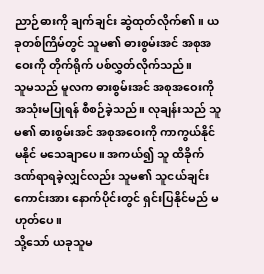ညာဉ်ဓားကို ချက်ချင်း ဆွဲထုတ်လိုက်၏။ ယခုတစ်ကြိမ်တွင် သူမ၏ ဓားစွမ်းအင် အစုအဝေးကို တိုက်ရိုက် ပစ်လွှတ်လိုက်သည်။
သူမသည် မူလက ဓားစွမ်းအင် အစုအဝေးကို အသုံးမပြုရန် စီစဉ်ခဲ့သည်။ လုချန်းသည် သူမ၏ ဓားစွမ်းအင် အစုအဝေးကို ကာကွယ်နိုင်မနိုင် မသေချာပေ။ အကယ်၍ သူ ထိခိုက်ဒဏ်ရာရခဲ့လျှင်လည်း သူမ၏ သူငယ်ချင်းကောင်းအား နောက်ပိုင်းတွင် ရှင်းပြနိုင်မည် မဟုတ်ပေ။
သို့သော် ယခုသူမ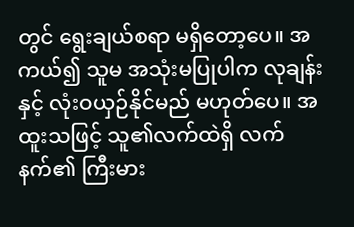တွင် ရွေးချယ်စရာ မရှိတော့ပေ။ အကယ်၍ သူမ အသုံးမပြုပါက လုချန်းနှင့် လုံးဝယှဉ်နိုင်မည် မဟုတ်ပေ။ အထူးသဖြင့် သူ၏လက်ထဲရှိ လက်နက်၏ ကြီးမား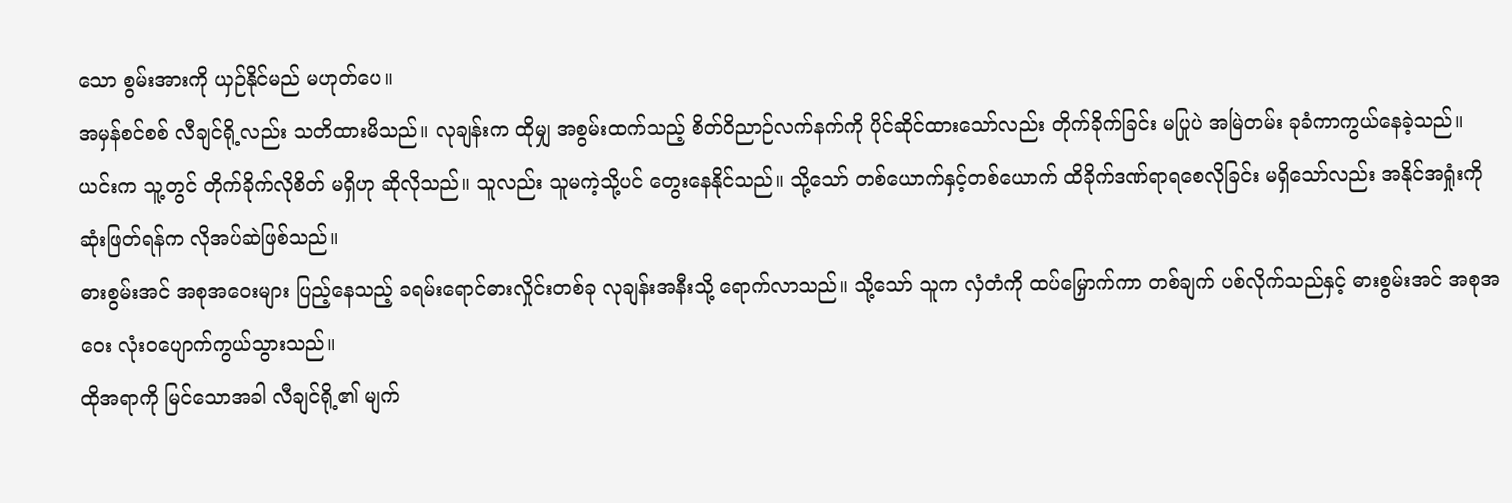သော စွမ်းအားကို ယှဉ်နိုင်မည် မဟုတ်ပေ။
အမှန်စင်စစ် လီချင်ရို့လည်း သတိထားမိသည်။ လုချန်းက ထိုမျှ အစွမ်းထက်သည့် စိတ်ဝိညာဉ်လက်နက်ကို ပိုင်ဆိုင်ထားသော်လည်း တိုက်ခိုက်ခြင်း မပြုပဲ အမြဲတမ်း ခုခံကာကွယ်နေခဲ့သည်။
ယင်းက သူ့တွင် တိုက်ခိုက်လိုစိတ် မရှိဟု ဆိုလိုသည်။ သူလည်း သူမကဲ့သို့ပင် တွေးနေနိုင်သည်။ သို့သော် တစ်ယောက်နှင့်တစ်ယောက် ထိခိုက်ဒဏ်ရာရစေလိုခြင်း မရှိသော်လည်း အနိုင်အရှုံးကို ဆုံးဖြတ်ရန်က လိုအပ်ဆဲဖြစ်သည်။
ဓားစွမ်းအင် အစုအဝေးများ ပြည့်နေသည့် ခရမ်းရောင်ဓားလှိုင်းတစ်ခု လုချန်းအနီးသို့ ရောက်လာသည်။ သို့သော် သူက လှံတံကို ထပ်မြှောက်ကာ တစ်ချက် ပစ်လိုက်သည်နှင့် ဓားစွမ်းအင် အစုအဝေး လုံးဝပျောက်ကွယ်သွားသည်။
ထိုအရာကို မြင်သောအခါ လီချင်ရို့၏ မျက်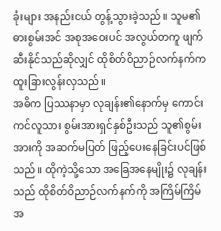ခုံးများ အနည်းငယ် တွန့်သွားခဲ့သည်။ သူမ၏ ဓားစွမ်းအင် အစုအဝေးပင် အလွယ်တကူ ဖျက်ဆီးနိုင်သည်ဆိုလျှင် ထိုစိတ်ဝိညာဉ်လက်နက်က ထူးခြားလွန်းလှသည်။
အဓိက ပြဿနာမှာ လုချန်း၏နောက်မှ ကောင်းကင်လူသား စွမ်းအားရှင်နှစ်ဦးသည် သူ၏စွမ်းအားကို အဆက်မပြတ် ဖြည့်ပေးနေခြင်းပင်ဖြစ်သည်။ ထိုကဲ့သို့သော အခြေအနေမျိုး၌ လုချန်းသည် ထိုစိတ်ဝိညာဉ်လက်နက်ကို အကြိမ်ကြိမ် အ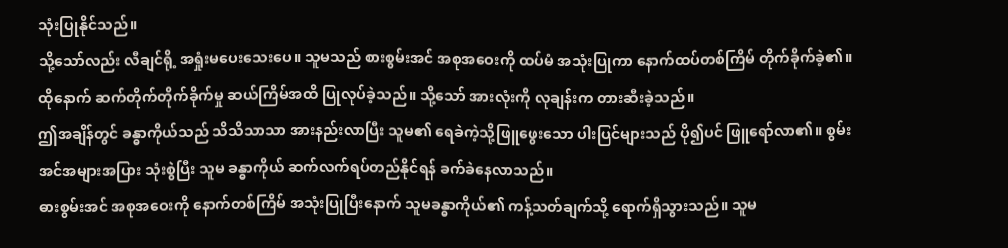သုံးပြုနိုင်သည်။
သို့သော်လည်း လီချင်ရို့ အရှုံးမပေးသေးပေ။ သူမသည် စားစွမ်းအင် အစုအဝေးကို ထပ်မံ အသုံးပြုကာ နောက်ထပ်တစ်ကြိမ် တိုက်ခိုက်ခဲ့၏။ ထိုနောက် ဆက်တိုက်တိုက်ခိုက်မှု ဆယ်ကြိမ်အထိ ပြုလုပ်ခဲ့သည်။ သို့သော် အားလုံးကို လုချန်းက တားဆီးခဲ့သည်။
ဤအချိန်တွင် ခန္ဓာကိုယ်သည် သိသိသာသာ အားနည်းလာပြီး သူမ၏ ရေခဲကဲ့သို့ဖြူဖွေးသော ပါးပြင်များသည် ပို၍ပင် ဖြူရော်လာ၏။ စွမ်းအင်အများအပြား သုံးစွဲပြီး သူမ ခန္ဓာကိုယ် ဆက်လက်ရပ်တည်နိုင်ရန် ခက်ခဲနေလာသည်။
ဓားစွမ်းအင် အစုအဝေးကို နောက်တစ်ကြိမ် အသုံးပြုပြီးနောက် သူမခန္ဓာကိုယ်၏ ကန့်သတ်ချက်သို့ ရောက်ရှိသွားသည်။ သူမ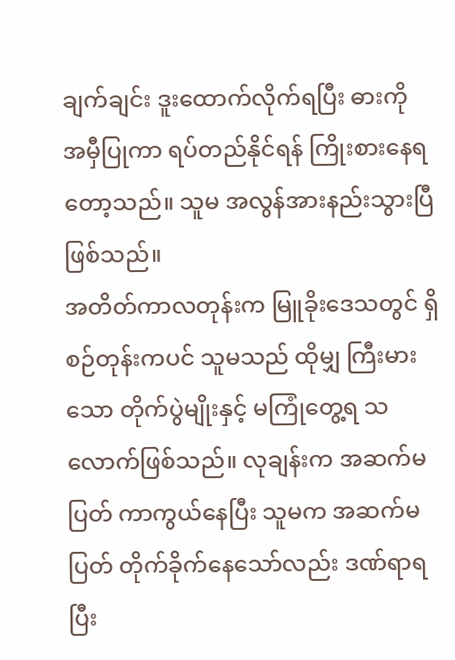ချက်ချင်း ဒူးထောက်လိုက်ရပြီး ဓားကို အမှီပြုကာ ရပ်တည်နိုင်ရန် ကြိုးစားနေရတော့သည်။ သူမ အလွန်အားနည်းသွားပြီဖြစ်သည်။
အတိတ်ကာလတုန်းက မြူခိုးဒေသတွင် ရှိစဉ်တုန်းကပင် သူမသည် ထိုမျှ ကြီးမားသော တိုက်ပွဲမျိုးနှင့် မကြုံတွေ့ရ သလောက်ဖြစ်သည်။ လုချန်းက အဆက်မပြတ် ကာကွယ်နေပြီး သူမက အဆက်မပြတ် တိုက်ခိုက်နေသော်လည်း ဒဏ်ရာရပြီး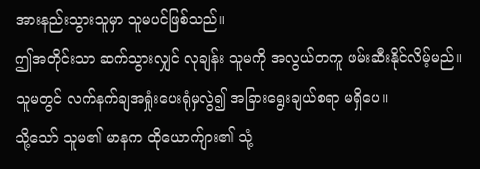အားနည်းသွားသူမှာ သူမပင်ဖြစ်သည်။
ဤအတိုင်းသာ ဆက်သွားလျှင် လုချန်း သူမကို အလွယ်တကူ ဖမ်းဆီးနိုင်လိမ့်မည်။ သူမတွင် လက်နက်ချအရှုံးပေးရုံမှလွဲ၍ အခြားရွေးချယ်စရာ မရှိပေ။
သို့သော် သူမ၏ မာနက ထိုယောက်ျား၏ သုံ့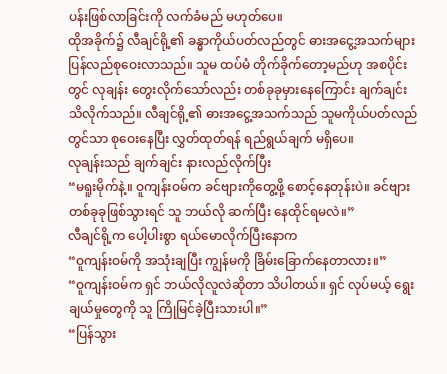ပန်းဖြစ်လာခြင်းကို လက်ခံမည် မဟုတ်ပေ။
ထိုအခိုက်၌ လီချင်ရို့၏ ခန္ဓာကိုယ်ပတ်လည်တွင် ဓားအငွေ့အသက်များ ပြန်လည်စုဝေးလာသည်။ သူမ ထပ်မံ တိုက်ခိုက်တော့မည်ဟု အစပိုင်းတွင် လုချန်း တွေးလိုက်သော်လည်း တစ်ခုခုမှားနေကြောင်း ချက်ချင်း သိလိုက်သည်။ လီချင်ရို့၏ ဓားအငွေ့အသက်သည် သူမကိုယ်ပတ်လည်တွင်သာ စုဝေးနေပြီး လွှတ်ထုတ်ရန် ရည်ရွယ်ချက် မရှိပေ။
လုချန်းသည် ချက်ချင်း နားလည်လိုက်ပြီး
“မရူးမိုက်နဲ့။ ဝူကျန်းဝမ်က ခင်ဗျားကိုတွေ့ဖို့ စောင့်နေတုန်းပဲ။ ခင်ဗျား တစ်ခုခုဖြစ်သွားရင် သူ ဘယ်လို ဆက်ပြီး နေထိုင်ရမလဲ။”
လီချင်ရို့က ပေါ့ပါးစွာ ရယ်မောလိုက်ပြီးနောက
“ဝူကျန်းဝမ်ကို အသုံးချပြီး ကျွန်မကို ခြိမ်းခြောက်နေတာလား။”
“ဝူကျန်းဝမ်က ရှင် ဘယ်လိုလူလဲဆိုတာ သိပါတယ်။ ရှင် လုပ်မယ့် ရွေးချယ်မှုတွေကို သူ ကြိုမြင်ခဲ့ပြီးသားပါ။”
“ပြန်သွား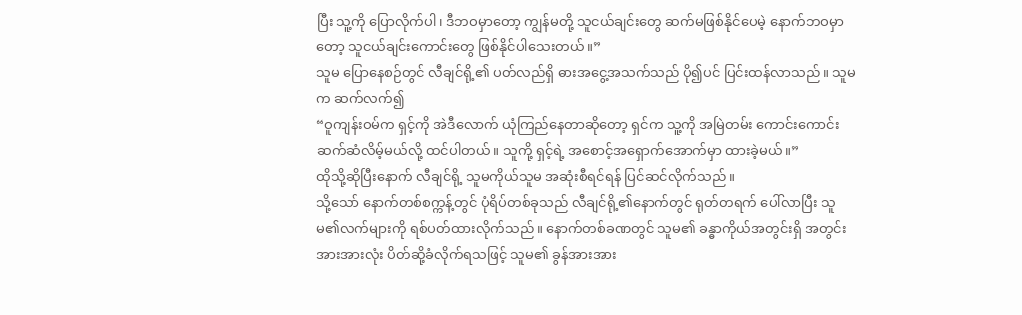ပြီး သူ့ကို ပြောလိုက်ပါ၊ ဒီဘဝမှာတော့ ကျွန်မတို့ သူငယ်ချင်းတွေ ဆက်မဖြစ်နိုင်ပေမဲ့ နောက်ဘဝမှာတော့ သူငယ်ချင်းကောင်းတွေ ဖြစ်နိုင်ပါသေးတယ်။”
သူမ ပြောနေစဉ်တွင် လီချင်ရို့၏ ပတ်လည်ရှိ ဓားအငွေ့အသက်သည် ပို၍ပင် ပြင်းထန်လာသည်။ သူမက ဆက်လက်၍
“ဝူကျန်းဝမ်က ရှင့်ကို အဲဒီလောက် ယုံကြည်နေတာဆိုတော့ ရှင်က သူ့ကို အမြဲတမ်း ကောင်းကောင်း ဆက်ဆံလိမ့်မယ်လို့ ထင်ပါတယ်။ သူကို့ ရှင့်ရဲ့ အစောင့်အရှောက်အောက်မှာ ထားခဲ့မယ်။”
ထိုသို့ဆိုပြီးနောက် လီချင်ရို့ သူမကိုယ်သူမ အဆုံးစီရင်ရန် ပြင်ဆင်လိုက်သည်။
သို့သော် နောက်တစ်စက္ကန့်တွင် ပုံရိပ်တစ်ခုသည် လီချင်ရို့၏နောက်တွင် ရုတ်တရက် ပေါ်လာပြီး သူမ၏လက်များကို ရစ်ပတ်ထားလိုက်သည်။ နောက်တစ်ခဏတွင် သူမ၏ ခန္ဓာကိုယ်အတွင်းရှိ အတွင်းအားအားလုံး ပိတ်ဆို့ခံလိုက်ရသဖြင့် သူမ၏ ခွန်အားအား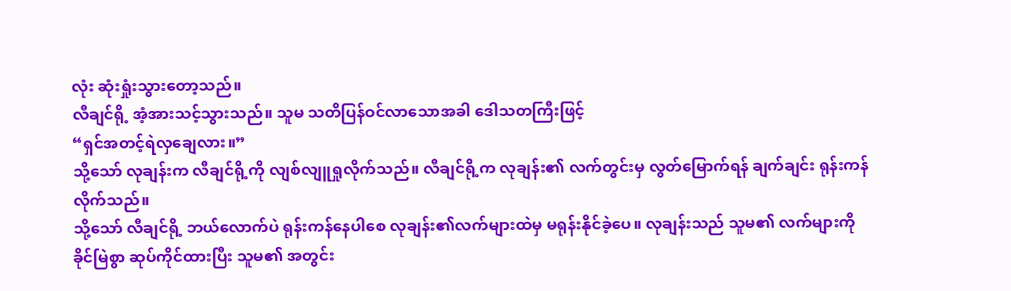လုံး ဆုံးရှုံးသွားတော့သည်။
လီချင်ရို့ အံ့အားသင့်သွားသည်။ သူမ သတိပြန်ဝင်လာသောအခါ ဒေါသတကြီးဖြင့်
“ရှင်အတင့်ရဲလှချေလား။”
သို့သော် လုချန်းက လီချင်ရို့ကို လျစ်လျူရှုလိုက်သည်။ လီချင်ရို့က လုချန်း၏ လက်တွင်းမှ လွတ်မြောက်ရန် ချက်ချင်း ရုန်းကန်လိုက်သည်။
သို့သော် လီချင်ရို့ ဘယ်လောက်ပဲ ရုန်းကန်နေပါစေ လုချန်း၏လက်များထဲမှ မရုန်းနိုင်ခဲ့ပေ။ လုချန်းသည် သူမ၏ လက်များကို ခိုင်မြဲစွာ ဆုပ်ကိုင်ထားပြီး သူမ၏ အတွင်း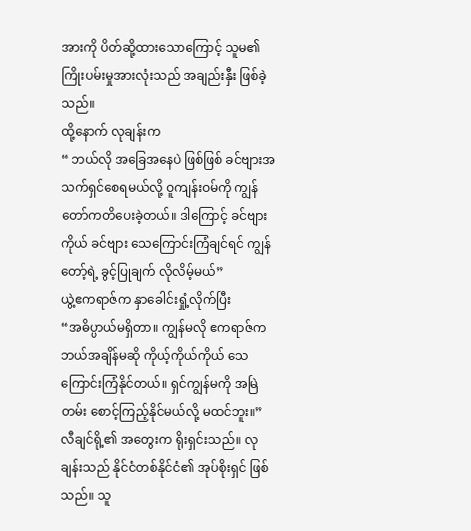အားကို ပိတ်ဆို့ထားသောကြောင့် သူမ၏ ကြိုးပမ်းမှုအားလုံးသည် အချည်းနှီး ဖြစ်ခဲ့သည်။
ထို့နောက် လုချန်းက
“ ဘယ်လို အခြေအနေပဲ ဖြစ်ဖြစ် ခင်ဗျားအသက်ရှင်စေရမယ်လို့ ဝူကျန်းဝမ်ကို ကျွန်တော်ကတိပေးခဲ့တယ်။ ဒါကြောင့် ခင်ဗျားကိုယ် ခင်ဗျား သေကြောင်းကြံချင်ရင် ကျွန်တော့်ရဲ့ ခွင့်ပြုချက် လိုလိမ့်မယ်”
ယွဲ့ဧကရာဇ်က နှာခေါင်းရှုံ့လိုက်ပြီး
“အဓိပ္ပာယ်မရှိတာ။ ကျွန်မလို ဧကရာဇ်က ဘယ်အချိန်မဆို ကိုယ့်ကိုယ်ကိုယ် သေကြောင်းကြံနိုင်တယ်။ ရှင်ကျွန်မကို အမြဲတမ်း စောင့်ကြည့်နိုင်မယ်လို့ မထင်ဘူး။”
လီချင်ရို့၏ အတွေးက ရိုးရှင်းသည်။ လုချန်းသည် နိုင်ငံတစ်နိုင်ငံ၏ အုပ်စိုးရှင် ဖြစ်သည်။ သူ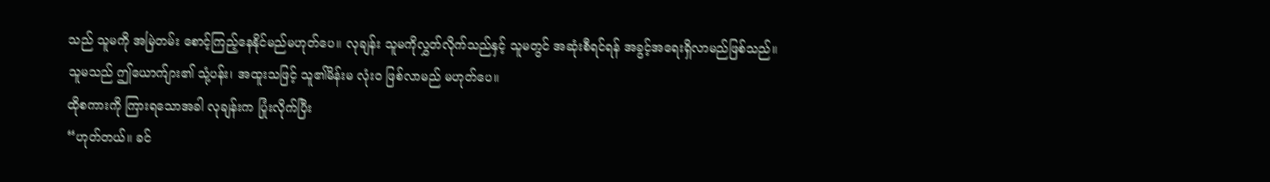သည် သူမကို အမြဲတမ်း စောင့်ကြည့်နေနိုင်မည်မဟုတ်ပေ။ လုချန်း သူမကိုလွှတ်လိုက်သည်နှင့် သူမတွင် အဆုံးစီရင်ရန် အခွင့်အရေးရှိလာမည်ဖြစ်သည်။
သူမသည် ဤယောက်ျား၏ သုံ့ပန်း၊ အထူးသဖြင့် သူ၏မိန်းမ လုံးဝ ဖြစ်လာမည် မဟုတ်ပေ။
ထိုစကားကို ကြားရသောအခါ လုချန်းက ပြုံးလိုက်ပြီး
“ဟုတ်တယ်။ ခင်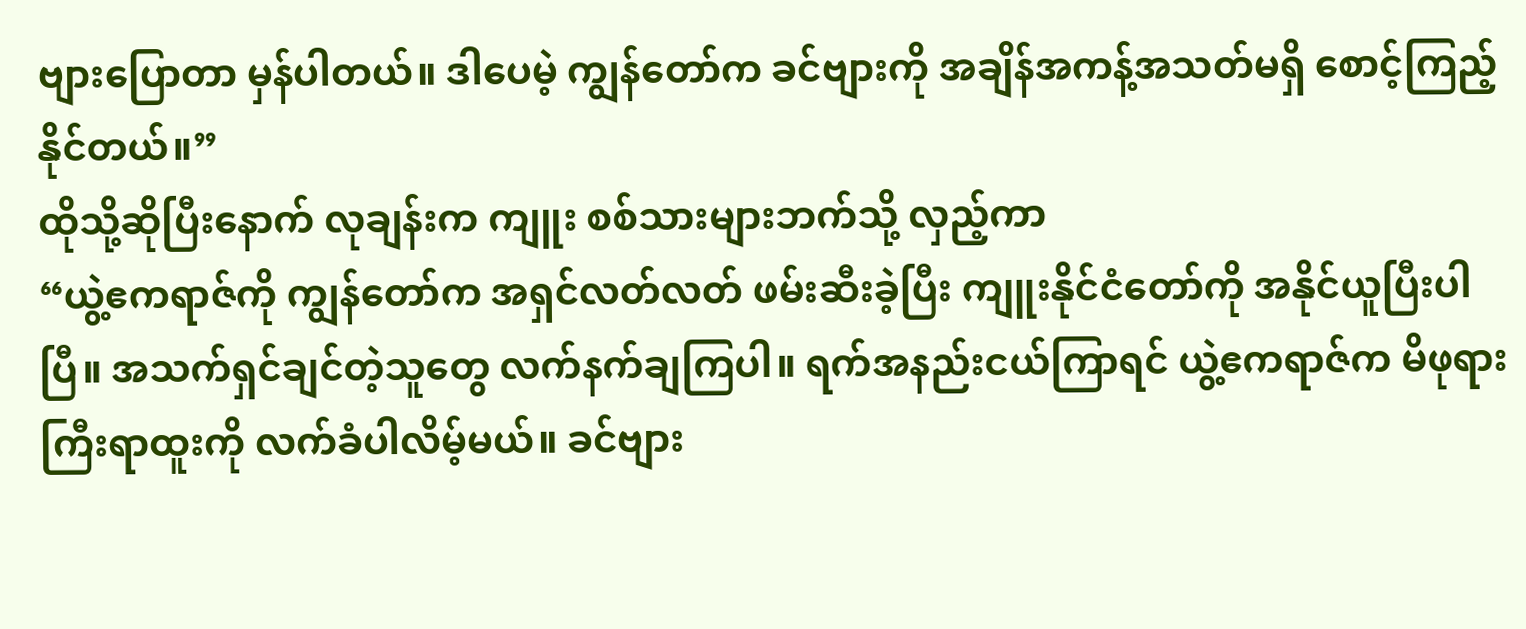ဗျားပြောတာ မှန်ပါတယ်။ ဒါပေမဲ့ ကျွန်တော်က ခင်ဗျားကို အချိန်အကန့်အသတ်မရှိ စောင့်ကြည့်နိုင်တယ်။”
ထိုသို့ဆိုပြီးနောက် လုချန်းက ကျူး စစ်သားများဘက်သို့ လှည့်ကာ
“ယွဲ့ဧကရာဇ်ကို ကျွန်တော်က အရှင်လတ်လတ် ဖမ်းဆီးခဲ့ပြီး ကျူးနိုင်ငံတော်ကို အနိုင်ယူပြီးပါပြီ။ အသက်ရှင်ချင်တဲ့သူတွေ လက်နက်ချကြပါ။ ရက်အနည်းငယ်ကြာရင် ယွဲ့ဧကရာဇ်က မိဖုရားကြီးရာထူးကို လက်ခံပါလိမ့်မယ်။ ခင်ဗျား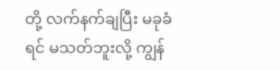တို့ လက်နက်ချပြီး မခုခံရင် မသတ်ဘူးလို့ ကျွန်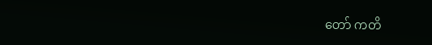တော် ကတိ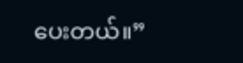ပေးတယ်။”